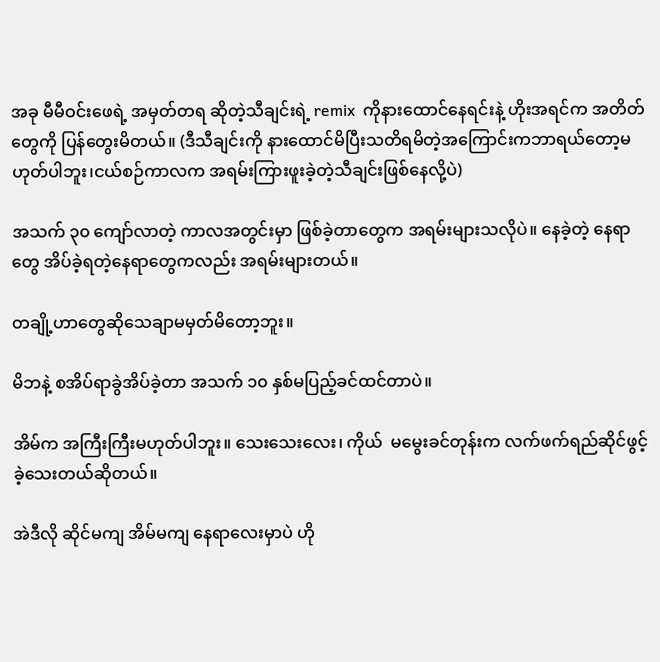အခု မီမီဝင်းဖေရဲ့ အမှတ်တရ ဆိုတဲ့သီချင်းရဲ့ remix  ကိုနားထောင်နေရင်းနဲ့ ဟိုးအရင်က အတိတ်တွေကို ပြန်တွေးမိတယ်။ (ဒီသီချင်းကို နားထောင်မိပြီးသတိရမိတဲ့အကြောင်းကဘာရယ်တော့မဟုတ်ပါဘူး၊ငယ်စဉ်ကာလက အရမ်းကြားဖူးခဲ့တဲ့သီချင်းဖြစ်နေလို့ပဲ)

အသက် ၃၀ ကျော်လာတဲ့ ကာလအတွင်းမှာ ဖြစ်ခဲ့တာတွေက အရမ်းများသလိုပဲ။ နေခဲ့တဲ့ နေရာတွေ အိပ်ခဲ့ရတဲ့နေရာတွေကလည်း အရမ်းများတယ်။

တချို့ဟာတွေဆိုသေချာမမှတ်မိတော့ဘူး။

မိဘနဲ့ စအိပ်ရာခွဲအိပ်ခဲ့တာ အသက် ၁၀ နှစ်မပြည့်ခင်ထင်တာပဲ။

အိမ်က အကြီးကြီးမဟုတ်ပါဘူး။ သေးသေးလေး၊ ကိုယ်  မမွေးခင်တုန်းက လက်ဖက်ရည်ဆိုင်ဖွင့်ခဲ့သေးတယ်ဆိုတယ်။

အဲဒီလို ဆိုင်မကျ အိမ်မကျ နေရာလေးမှာပဲ ဟို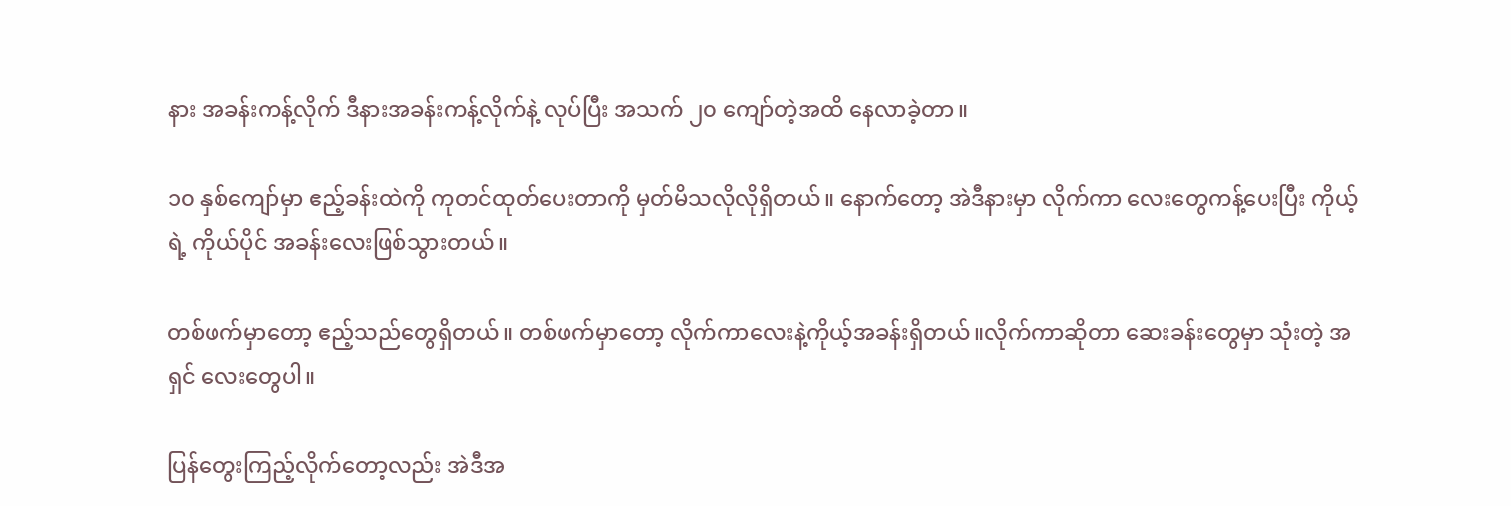နား အခန်းကန့်လိုက် ဒီနားအခန်းကန့်လိုက်နဲ့ လုပ်ပြီး အသက် ၂၀ ကျော်တဲ့အထိ နေလာခဲ့တာ။

၁၀ နှစ်ကျော်မှာ ဧည့်ခန်းထဲကို ကုတင်ထုတ်ပေးတာကို မှတ်မိသလိုလိုရှိတယ်။ နောက်တော့ အဲဒီနားမှာ လိုက်ကာ လေးတွေကန့်ပေးပြီး ကိုယ့်ရဲ့ ကိုယ်ပိုင် အခန်းလေးဖြစ်သွားတယ်။

တစ်ဖက်မှာတော့ ဧည့်သည်တွေရှိတယ်။ တစ်ဖက်မှာတော့ လိုက်ကာလေးနဲ့ကိုယ့်အခန်းရှိတယ်။လိုက်ကာဆိုတာ ဆေးခန်းတွေမှာ သုံးတဲ့ အရှင် လေးတွေပါ။

ပြန်တွေးကြည့်လိုက်တော့လည်း အဲဒီအ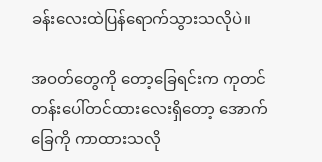ခန်းလေးထဲပြန်ရောက်သွားသလိုပဲ။

အဝတ်တွေကို တော့ခြေရင်းက ကုတင် တန်းပေါ်တင်ထားလေးရှိတော့ အောက်ခြေကို ကာထားသလို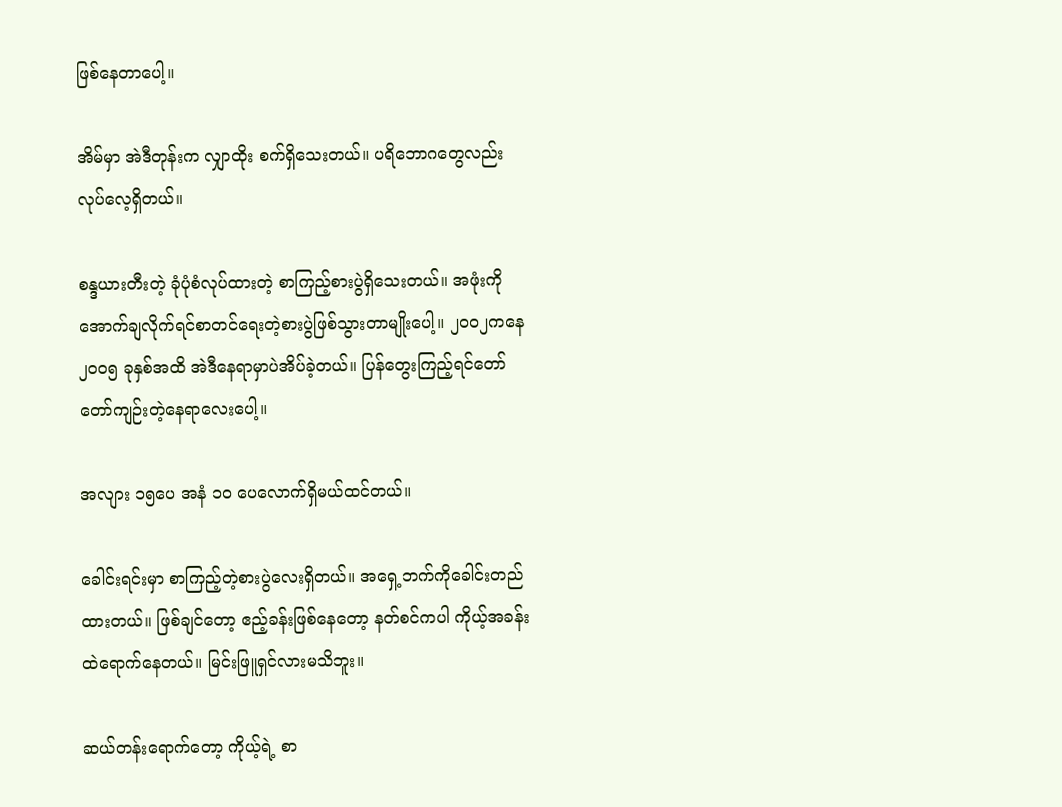ဖြစ်နေတာပေါ့။

အိမ်မှာ အဲဒီတုန်းက လျှာထိုး စက်ရှိသေးတယ်။ ပရိဘောဂတွေလည်း လုပ်လေ့ရှိတယ်။

စန္ဒယားတီးတဲ့ ခုံပုံစံလုပ်ထားတဲ့ စာကြည့်စားပွဲရှိသေးတယ်။ အဖုံးကိုအောက်ချလိုက်ရင်စာတင်ရေးတဲ့စားပွဲဖြစ်သွားတာမျိုးပေါ့။ ၂၀၀၂ကနေ ၂၀၀၅ ခုနှစ်အထိ အဲဒီနေရာမှာပဲအိပ်ခဲ့တယ်။ ပြန်တွေးကြည့်ရင်တော်တော်ကျဉ်းတဲ့နေရာလေးပေါ့။

အလျား ၁၅ပေ အနံ ၁၀ ပေလောက်ရှိမယ်ထင်တယ်။

ခေါင်းရင်းမှာ စာကြည့်တဲ့စားပွဲလေးရှိတယ်။ အရှေ့ဘက်ကိုခေါင်းတည်ထားတယ်။ ဖြစ်ချင်တော့ ဧည့်ခန်းဖြစ်နေတော့ နတ်စင်ကပါ ကိုယ့်အခန်းထဲရောက်နေတယ်။ မြင်းဖြူရှင်လားမသိဘူး။

ဆယ်တန်းရောက်တော့ ကိုယ့်ရဲ့ စာ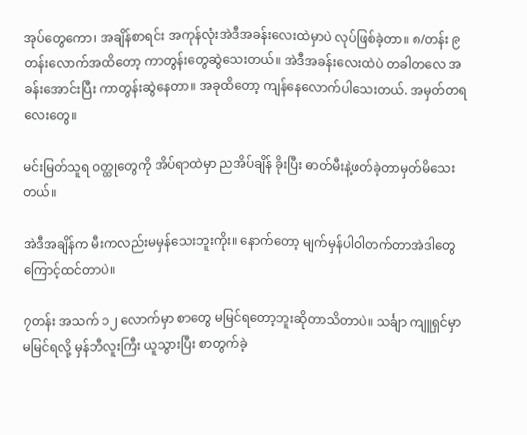အုပ်တွေကော၊ အချိန်စာရင်း အကုန်လုံးအဲဒီအခန်းလေးထဲမှာပဲ လုပ်ဖြစ်ခဲ့တာ။ ၈/တန်း ၉တန်းလောက်အထိတော့ ကာတွန်းတွေဆွဲသေးတယ်။ အဲဒီအခန်းလေးထဲပဲ တခါတလေ အခန်းအောင်းပြီး ကာတွန်းဆွဲနေတာ။ အခုထိတော့ ကျန်နေလောက်ပါသေးတယ်. အမှတ်တရလေးတွေ။

မင်းမြတ်သူရ ဝတ္ထုတွေကို အိပ်ရာထဲမှာ ညအိပ်ချိန် ခိုးပြီး ဓာတ်မီးနဲ့ဖတ်ခဲ့တာမှတ်မိသေးတယ်။

အဲဒီအချိန်က မီးကလည်းမမှန်သေးဘူးကိုး။ နောက်တော့ မျက်မှန်ပါဝါတက်တာအဲဒါတွေကြောင့်ထင်တာပဲ။

၇တန်း အသက် ၁၂ လောက်မှာ စာတွေ မမြင်ရတော့ဘူးဆိုတာသိတာပဲ။ သင်္ချာ ကျူရှင်မှာ မမြင်ရလို့ မှန်ဘီလူးကြီး ယူသွားပြီး စာတွက်ခဲ့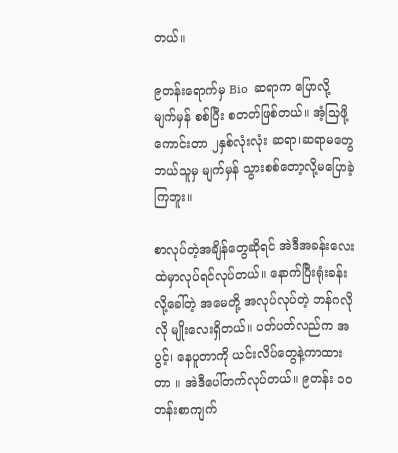တယ်။

၉တန်းရောက်မှ Bio  ဆရာက ပြောလို့ မျက်မှန် စစ်ပြီး စတတ်ဖြစ်တယ်။ အံ့သြဖို့ကောင်းတာ ၂နှစ်လုံးလုံး ဆရာ၊ဆရာမတွေဘယ်သူမှ မျက်မှန် သွားစစ်တော့လို့မပြောခဲ့ကြဘူး။

စာလုပ်တဲ့အချိန်တွေဆိုရင် အဲဒီအခန်းလေးထဲမှာလုပ်ရင်လုပ်တယ်။ နောက်ပြီးရုံးခန်းလို့ခေါ်တဲ့ အမေတို့ အလုပ်လုပ်တဲ့ ဘန်ဂလို လို မျိုးလေးရှိတယ်။ ပတ်ပတ်လည်က အပွင့်၊ နေပူတာကို ယင်းလိပ်တွေနဲ့ကာထားတာ ။ အဲဒီပေါ်တက်လုပ်တယ်။ ၉တန်း ၁၀ တန်းစာကျက်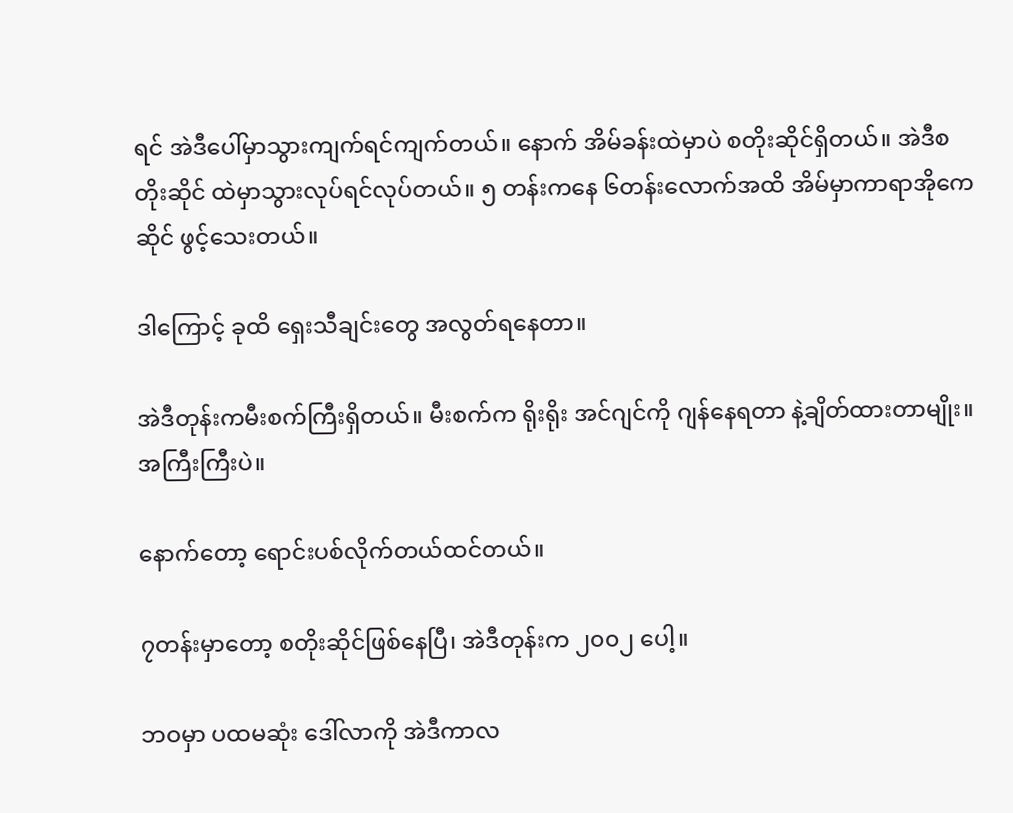ရင် အဲဒီပေါ်မှာသွားကျက်ရင်ကျက်တယ်။ နောက် အိမ်ခန်းထဲမှာပဲ စတိုးဆိုင်ရှိတယ်။ အဲဒီစတိုးဆိုင် ထဲမှာသွားလုပ်ရင်လုပ်တယ်။ ၅ တန်းကနေ ၆တန်းလောက်အထိ အိမ်မှာကာရာအိုကေ ဆိုင် ဖွင့်သေးတယ်။

ဒါကြောင့် ခုထိ ရှေးသီချင်းတွေ အလွတ်ရနေတာ။

အဲဒီတုန်းကမီးစက်ကြီးရှိတယ်။ မီးစက်က ရိုးရိုး အင်ဂျင်ကို ဂျန်နေရတာ နဲ့ချိတ်ထားတာမျိုး။ အကြီးကြီးပဲ။

နောက်တော့ ရောင်းပစ်လိုက်တယ်ထင်တယ်။

၇တန်းမှာတော့ စတိုးဆိုင်ဖြစ်နေပြီ၊ အဲဒီတုန်းက ၂၀၀၂ ပေါ့။

ဘဝမှာ ပထမဆုံး ဒေါ်လာကို အဲဒီကာလ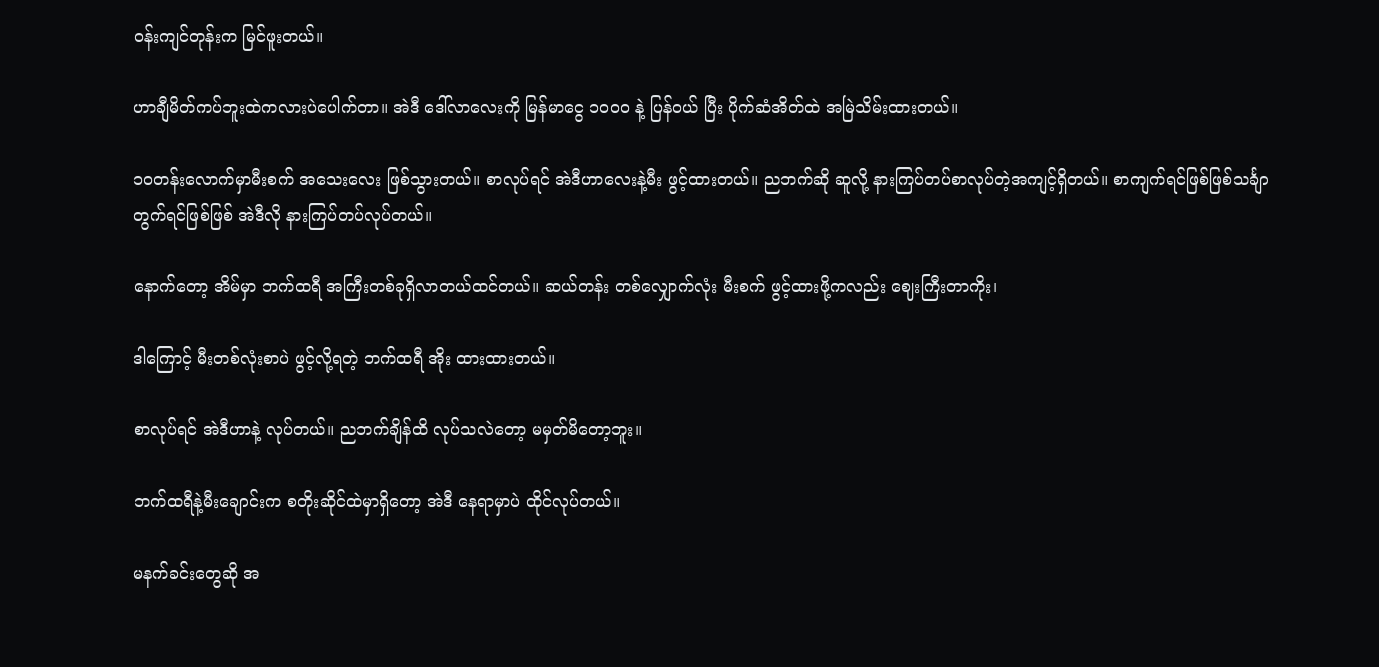ဝန်းကျင်တုန်းက မြင်ဖူးတယ်။

ဟာချီမိတ်ကပ်ဘူးထဲကလားပဲပေါက်တာ။ အဲဒီ ဒေါ်လာလေးကို မြန်မာငွေ ၁၀၀၀ နဲ့ ပြန်ဝယ် ပြီး ပိုက်ဆံအိတ်ထဲ အမြဲသိမ်းထားတယ်။

၁၀တန်းလောက်မှာမီးစက် အသေးလေး ဖြစ်သွားတယ်။ စာလုပ်ရင် အဲဒီဟာလေးနဲ့မီး ဖွင့်ထားတယ်။ ညဘက်ဆို ဆူလို့ နားကြပ်တပ်စာလုပ်တဲ့အကျင့်ရှိတယ်။ စာကျက်ရင်ဖြစ်ဖြစ်သင်္ချာတွက်ရင်ဖြစ်ဖြစ် အဲဒီလို နားကြပ်တပ်လုပ်တယ်။

နောက်တော့ အိမ်မှာ ဘက်ထရီ အကြီးတစ်ခုရှိလာတယ်ထင်တယ်။ ဆယ်တန်း တစ်လျှောက်လုံး မီးစက် ဖွင့်ထားဖို့ကလည်း ဈေးကြီးတာကိုး၊

ဒါကြောင့် မီးတစ်လုံးစာပဲ ဖွင့်လို့ရတဲ့ ဘက်ထရီ အိုး ထားထားတယ်။

စာလုပ်ရင် အဲဒီဟာနဲ့ လုပ်တယ်။ ညဘက်ချိန်ထိ လုပ်သလဲတော့ မမှတ်မိတော့ဘူး။

ဘက်ထရီနဲ့မီးချောင်းက စတိုးဆိုင်ထဲမှာရှိတော့ အဲဒီ နေရာမှာပဲ ထိုင်လုပ်တယ်။

မနက်ခင်းတွေဆို အ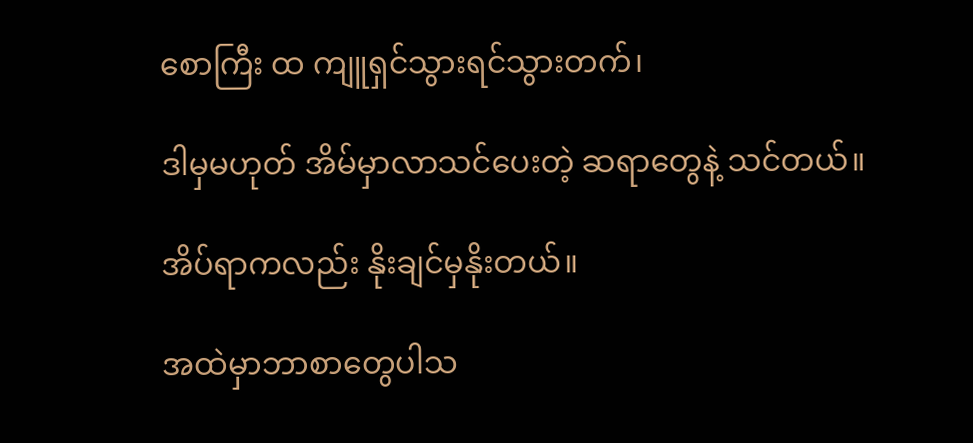စောကြီး ထ ကျူရှင်သွားရင်သွားတက်၊

ဒါမှမဟုတ် အိမ်မှာလာသင်ပေးတဲ့ ဆရာတွေနဲ့ သင်တယ်။

အိပ်ရာကလည်း နိုးချင်မှနိုးတယ်။

အထဲမှာဘာစာတွေပါသ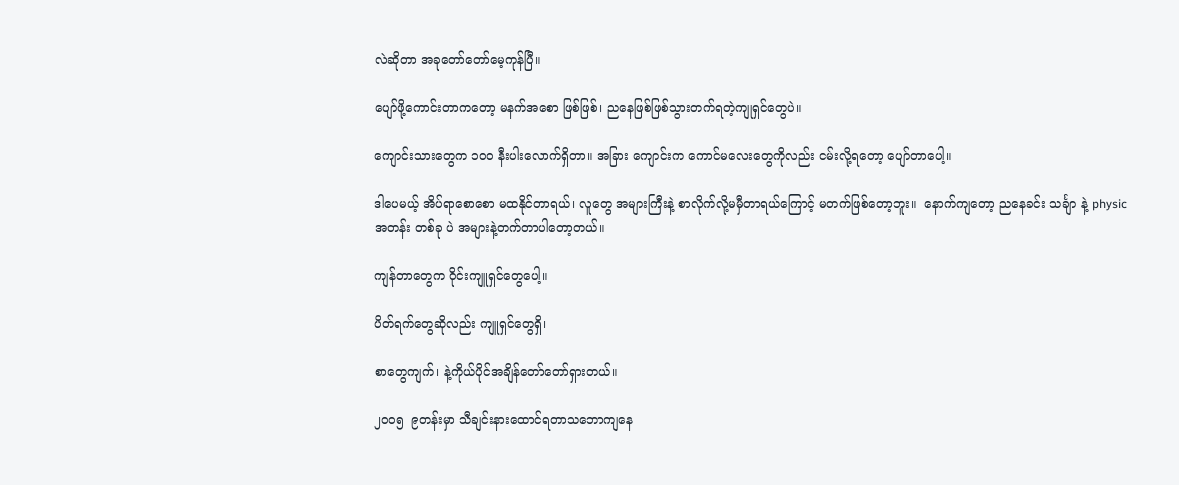လဲဆိုတာ အခုတော်တော်မေ့ကုန်ပြီ။

ပျော်ဖို့ကောင်းတာကတော့ မနက်အစော ဖြစ်ဖြစ်၊ ညနေဖြစ်ဖြစ်သွားတက်ရတဲ့ကျုရှင်တွေပဲ။

ကျောင်းသားတွေက ၁၀၀ နီးပါးလောက်ရှိတာ။ အခြား ကျောင်းက ကောင်မလေးတွေကိုလည်း ငမ်းလို့ရတော့ ပျော်တာပေါ့။

ဒါပေမယ့် အိပ်ရာစောစော မထနိုင်တာရယ်၊ လူတွေ အများကြီးနဲ့ စာလိုက်လို့မမှီတာရယ်ကြောင့် မတက်ဖြစ်တော့ဘူး။  နောက်ကျတော့ ညနေခင်း သင်္ချာ နဲ့ physic အတန်း တစ်ခု ပဲ အများနဲ့တက်တာပါတော့တယ်။

ကျန်တာတွေက ဝိုင်းကျူရှင်တွေပေါ့။

ပိတ်ရက်တွေဆိုလည်း ကျူရှင်တွေရှိ၊

စာတွေကျက်၊ နဲ့ကိုယ်ပိုင်အချိန်တော်တော်ရှားတယ်။

၂၀၀၅  ၉တန်းမှာ သီချင်းနားထောင်ရတာသဘောကျနေ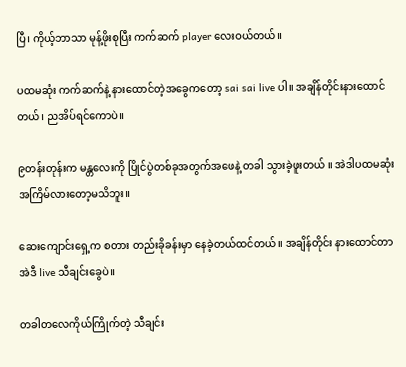ပြီ၊ ကိုယ့်ဘာသာ မုန့်ဖိုးစုပြီး ကက်ဆက် player လေးဝယ်တယ်။

ပထမဆုံး ကက်ဆက်နဲ့ နားထောင်တဲ့အခွေကတော့ sai sai live ပါ။ အချိန်တိုင်းနားထောင်တယ်၊ ညအိပ်ရင်ကောပဲ။

၉တန်းတုန်းက မန္တလေးကို ပြိုင်ပွဲတစ်ခုအတွက်အဖေနဲ့ တခါ သွားခဲ့ဖူးတယ် ။ အဲဒါပထမဆုံးအကြိမ်လားတော့မသိဘူး။

ဆေးကျောင်းရှေ့က စတား တည်းခိုခန်းမှာ နေခဲ့တယ်ထင်တယ်။ အချိန်တိုင်း နားထောင်တာ အဲဒီ live သီချင်းခွေပဲ။

တခါတလေကိုယ်ကြိုက်တဲ့ သီချင်း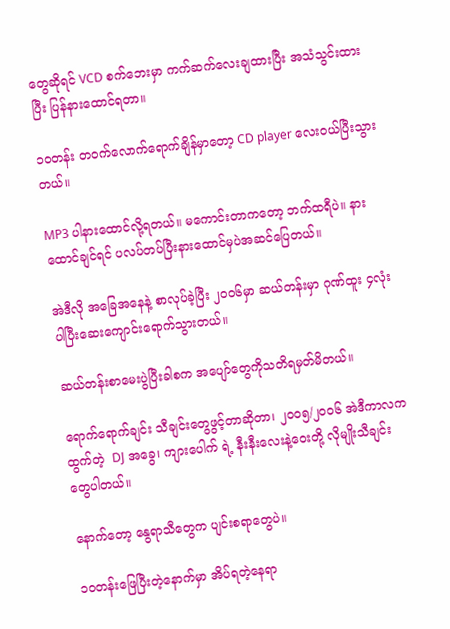တွေဆိုရင် VCD စက်ဘေးမှာ ကက်ဆက်လေးချထားပြီး အသံသွင်းထားပြီး ပြန်နားထောင်ရတာ။

၁၀တန်း တဝက်လောက်ရောက်ချိန်မှာတော့ CD player လေးဝယ်ပြီးသွားတယ်။

MP3 ပါနားထောင်လို့ရတယ်။ မကောင်းတာကတော့ ဘက်ထရီပဲ။ နားထောင်ချင်ရင် ပလပ်တပ်ပြီးနားထောင်မှပဲအဆင်ပြေတယ်။

အဲဒီလို အခြေအနေနဲ့ စာလုပ်ခဲ့ပြီး ၂၀၀၆မှာ ဆယ်တန်းမှာ ဂုဏ်ထူး ၄လုံးပါပြီးဆေးကျောင်းရောက်သွားတယ်။

ဆယ်တန်းစာမေးပွဲပြီးခါစက အပျော်တွေကိုသတိရမှတ်မိတယ်။

ရောက်ရောက်ချင်း သီချင်းတွေဖွင့်တာဆိုတာ၊ ၂၀၀၅/၂၀၀၆ အဲဒီကာလကထွက်တဲ့  DJ အခွေ၊ ကျားပေါက် ရဲ့ နီးနီးလေးနဲ့ဝေးတို့ လိုမျိုးသီချင်းတွေပါတယ်။

နောက်တော့ နွေရာသီတွေက ပျင်းစရာတွေပဲ။

၁၀တန်းဖြေပြီးတဲ့နောက်မှာ အိပ်ရတဲ့နေရာ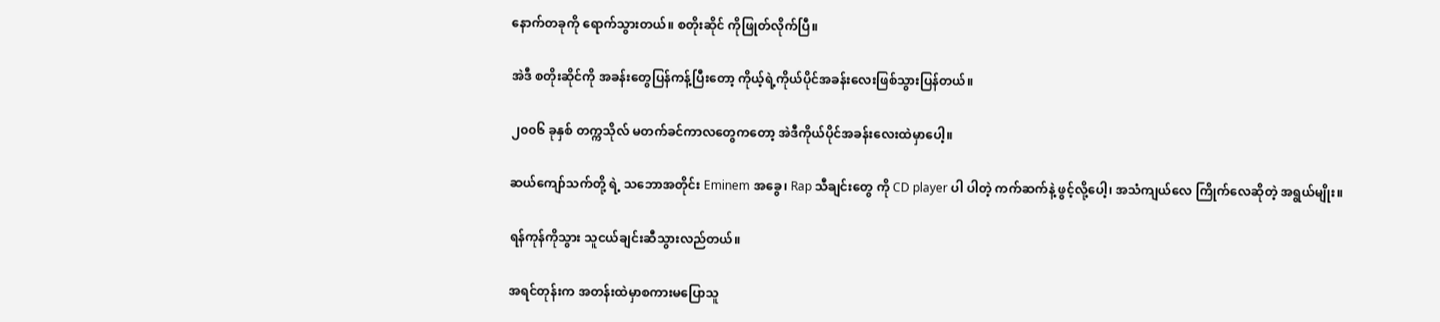နောက်တခုကို ရောက်သွားတယ်။ စတိုးဆိုင် ကိုဖြုတ်လိုက်ပြီ။

အဲဒီ စတိုးဆိုင်ကို အခန်းတွေပြန်ကန့်ပြီးတော့ ကိုယ့်ရဲ့ကိုယ်ပိုင်အခန်းလေးဖြစ်သွားပြန်တယ်။

၂၀၀၆ ခုနှစ် တက္ကသိုလ် မတက်ခင်ကာလတွေကတော့ အဲဒီကိုယ်ပိုင်အခန်းလေးထဲမှာပေါ့။

ဆယ်ကျော်သက်တို့ ရဲ့ သဘောအတိုင်း Eminem အခွေ၊ Rap သီချင်းတွေ ကို CD player ပါ ပါတဲ့ ကက်ဆက်နဲ့ ဖွင့်လို့ပေါ့၊ အသံကျယ်လေ ကြိုက်လေဆိုတဲ့ အရွယ်မျိုး။

ရန်ကုန်ကိုသွား သူငယ်ချင်းဆီသွားလည်တယ်။

အရင်တုန်းက အတန်းထဲမှာစကားမပြောသူ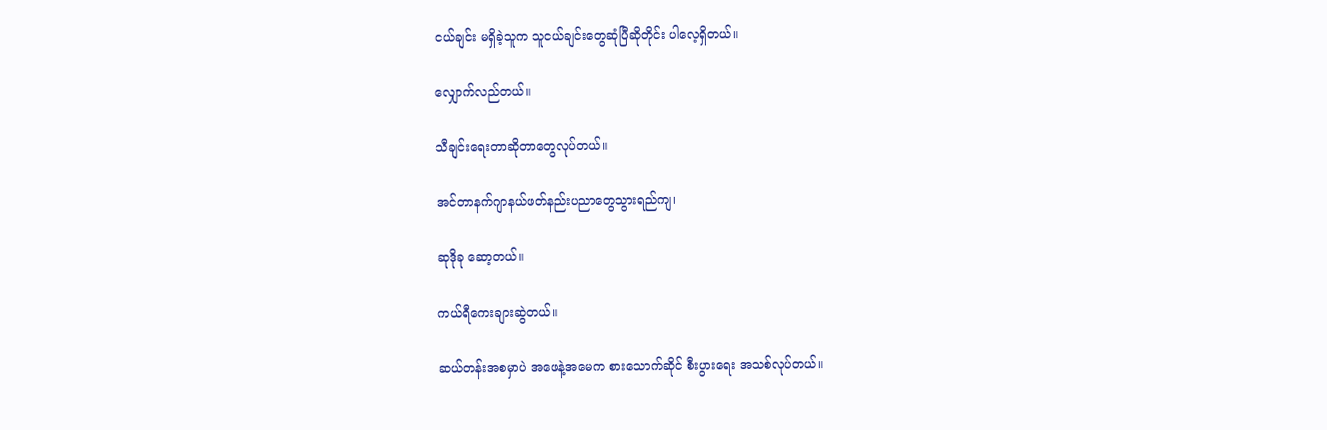ငယ်ချင်း မရှိခဲ့သူက သူငယ်ချင်းတွေဆုံပြီဆိုတိုင်း ပါလေ့ရှိတယ်။

လျှောက်လည်တယ်။

သီချင်းရေးတာဆိုတာတွေလုပ်တယ်။

အင်တာနက်ဂျာနယ်ဖတ်နည်းပညာတွေသွားရည်ကျ၊

ဆုဒိုခု ဆော့တယ်။

ကယ်ရီကေးချားဆွဲတယ်။

ဆယ်တန်းအစမှာပဲ အဖေနဲ့အမေက စားသောက်ဆိုင် စီးပွားရေး အသစ်လုပ်တယ်။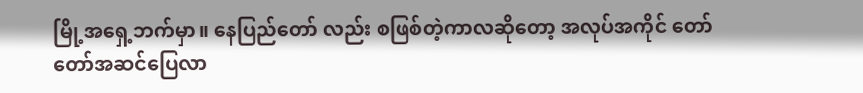မြို့အရှေ့ဘက်မှာ။ နေပြည်တော် လည်း စဖြစ်တဲ့ကာလဆိုတော့ အလုပ်အကိုင် တော်တော်အဆင်ပြေလာ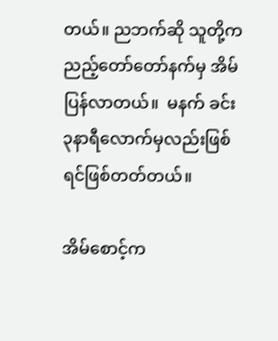တယ်။ ညဘက်ဆို သူတို့က ညည့်တော်တော်နက်မှ အိမ်ပြန်လာတယ်။  မနက် ခင်း ၃နာရီလောက်မှလည်းဖြစ်ရင်ဖြစ်တတ်တယ်။

အိမ်စောင့်က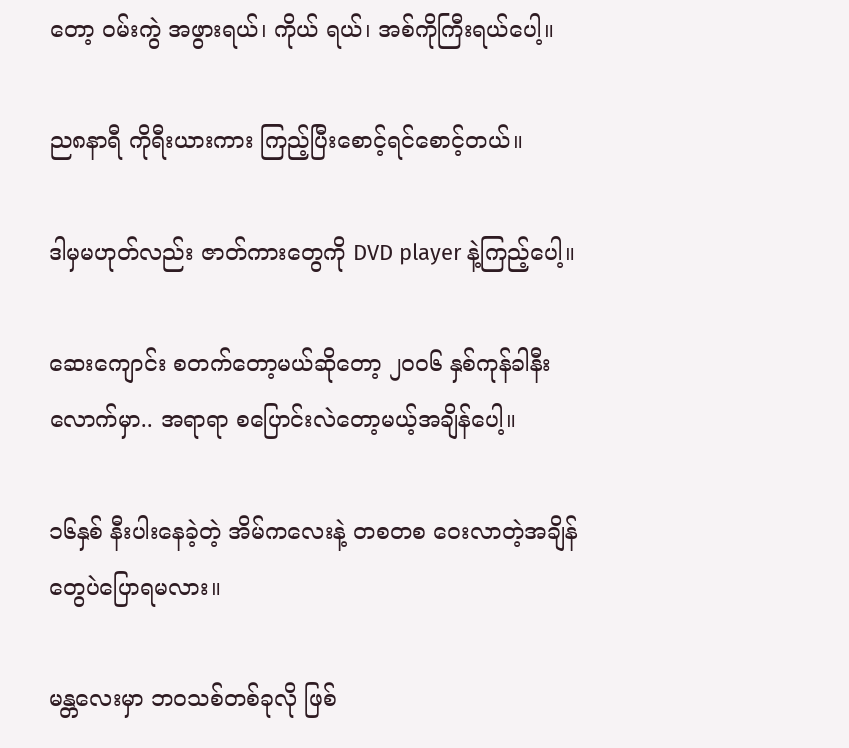တော့ ဝမ်းကွဲ အဖွားရယ်၊ ကိုယ် ရယ်၊ အစ်ကိုကြီးရယ်ပေါ့။

ည၈နာရီ ကိုရီးယားကား ကြည့်ပြီးစောင့်ရင်စောင့်တယ်။

ဒါမှမဟုတ်လည်း ဇာတ်ကားတွေကို DVD player နဲ့ကြည့်ပေါ့။

ဆေးကျောင်း စတက်တော့မယ်ဆိုတော့ ၂၀၀၆ နှစ်ကုန်ခါနီးလောက်မှာ.. အရာရာ စပြောင်းလဲတော့မယ့်အချိန်ပေါ့။

၁၆နှစ် နီးပါးနေခဲ့တဲ့ အိမ်ကလေးနဲ့ တစတစ ဝေးလာတဲ့အချိန်တွေပဲပြောရမလား။

မန္တလေးမှာ ဘဝသစ်တစ်ခုလို ဖြစ်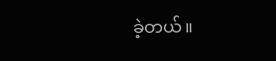ခဲ့တယ်။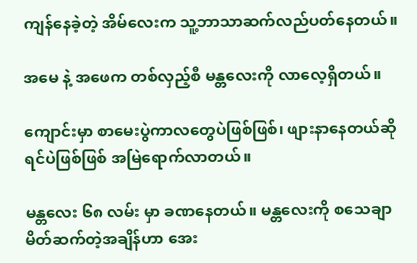ကျန်နေခဲ့တဲ့ အိမ်လေးက သူ့ဘာသာဆက်လည်ပတ်နေတယ်။

အမေ နဲ့ အဖေက တစ်လှည့်စီ မန္တလေးကို လာလေ့ရှိတယ်။

ကျောင်းမှာ စာမေးပွဲကာလတွေပဲဖြစ်ဖြစ်၊ ဖျားနာနေတယ်ဆိုရင်ပဲဖြစ်ဖြစ် အမြဲရောက်လာတယ်။

မန္တလေး ၆၈ လမ်း မှာ ခဏနေတယ်။ မန္တလေးကို စသေချာမိတ်ဆက်တဲ့အချိန်ဟာ အေး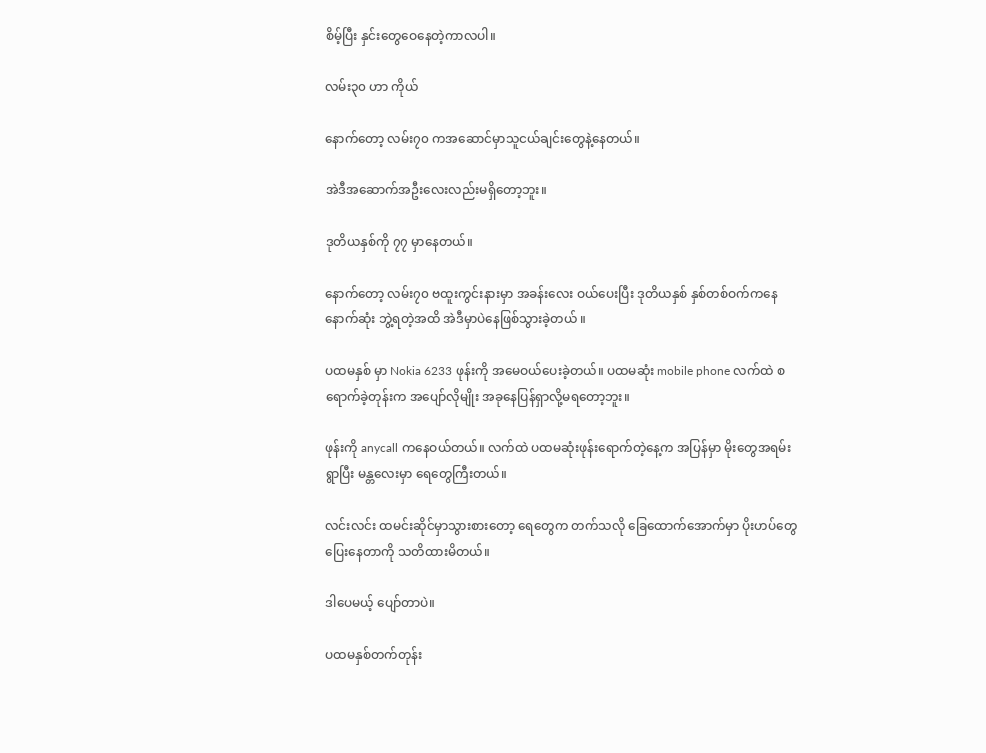စိမ့်ပြီး နှင်းတွေဝေနေတဲ့ကာလပါ။

လမ်း၃၀ ဟာ ကိုယ်

နောက်တော့ လမ်း၇၀ ကအဆောင်မှာသူငယ်ချင်းတွေနဲ့နေတယ်။

အဲဒီအဆောက်အဦးလေးလည်းမရှိတော့ဘူး။

ဒုတိယနှစ်ကို ၇၇ မှာနေတယ်။

နောက်တော့ လမ်း၇၀ ဗထူးကွင်းနားမှာ အခန်းလေး ဝယ်ပေးပြီး ဒုတိယနှစ် နှစ်တစ်ဝက်ကနေ နောက်ဆုံး ဘွဲ့ရတဲ့အထိ အဲဒီမှာပဲနေဖြစ်သွားခဲ့တယ် ။

ပထမနှစ် မှာ Nokia 6233 ဖုန်းကို အမေဝယ်ပေးခဲ့တယ်။ ပထမဆုံး mobile phone လက်ထဲ စရောက်ခဲ့တုန်းက အပျော်လိုမျိုး အခုနေပြန်ရှာလို့မရတော့ဘူး။

ဖုန်းကို anycall ကနေဝယ်တယ်။ လက်ထဲ ပထမဆုံးဖုန်းရောက်တဲ့နေ့က အပြန်မှာ မိုးတွေအရမ်းရွာပြီး မန္တလေးမှာ ရေတွေကြီးတယ်။

လင်းလင်း ထမင်းဆိုင်မှာသွားစားတော့ ရေတွေက တက်သလို ခြေထောက်အောက်မှာ ပိုးဟပ်တွေပြေးနေတာကို သတိထားမိတယ်။

ဒါပေမယ့် ပျော်တာပဲ။

ပထမနှစ်တက်တုန်း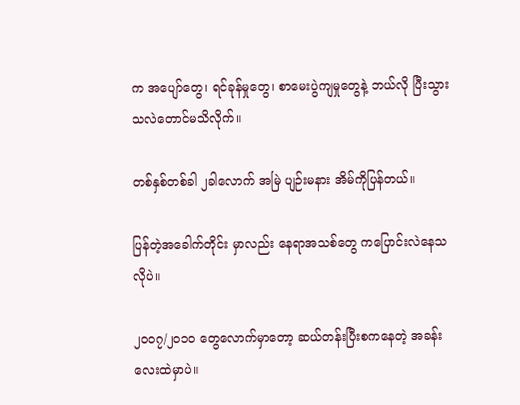က အပျော်တွေ၊ ရင်ခုန်မှုတွေ၊ စာမေးပွဲကျမှုတွေနဲ့ ဘယ်လို ပြီးသွားသလဲတောင်မသိလိုက်။

တစ်နှစ်တစ်ခါ ၂ခါလောက် အမြဲ ပျဉ်းမနား အိမ်ကိုပြန်တယ်။

ပြန်တဲ့အခေါက်တိုင်း မှာလည်း နေရာအသစ်တွေ ကပြောင်းလဲနေသလိုပဲ။

၂၀၀၇/၂၀၁၀ တွေလောက်မှာတော့ ဆယ်တန်းပြီးစကနေတဲ့ အခန်းလေးထဲမှာပဲ။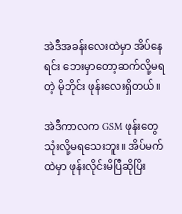အဲဒီအခန်းလေးထဲမှာ အိပ်နေရင်း ဘေးမှာတော့ဆက်လို့မရတဲ့ မိုဘိုင်း ဖုန်းလေးရှိတယ်။

အဲဒီကာလက GSM ဖုန်းတွေသုံးလို့မရသေးဘူး။ အိပ်မက်ထဲမှာ ဖုန်းလိုင်းမိပြီဆိုပြိး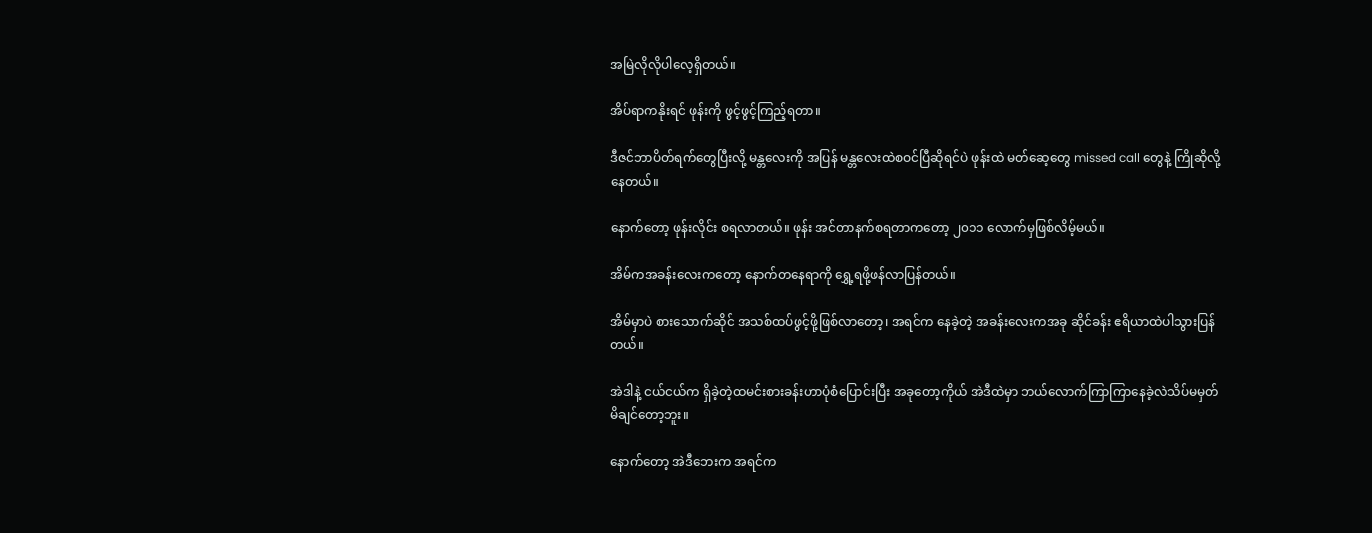အမြဲလိုလိုပါလေ့ရှိတယ်။

အိပ်ရာကနိုးရင် ဖုန်းကို ဖွင့်ဖွင့်ကြည့်ရတာ။

ဒီဇင်ဘာပိတ်ရက်တွေပြီးလို့ မန္တလေးကို အပြန် မန္တလေးထဲစဝင်ပြီဆိုရင်ပဲ ဖုန်းထဲ မတ်ဆေ့တွေ missed call တွေနဲ့ ကြိုဆိုလို့နေတယ်။

နောက်တော့ ဖုန်းလိုင်း စရလာတယ်။ ဖုန်း အင်တာနက်စရတာကတော့ ၂၀၁၁ လောက်မှဖြစ်လိမ့်မယ်။

အိမ်ကအခန်းလေးကတော့ နောက်တနေရာကို ရွှေ့ရဖို့ဖန်လာပြန်တယ်။

အိမ်မှာပဲ စားသောက်ဆိုင် အသစ်ထပ်ဖွင့်ဖို့ဖြစ်လာတော့၊ အရင်က နေခဲ့တဲ့ အခန်းလေးကအခု ဆိုင်ခန်း ဧရိယာထဲပါသွားပြန်တယ်။

အဲဒါနဲ့ ငယ်ငယ်က ရှိခဲ့တဲ့ထမင်းစားခန်းဟာပုံစံပြောင်းပြီး အခုတော့ကိုယ် အဲဒီထဲမှာ ဘယ်လောက်ကြာကြာနေခဲ့လဲသိပ်မမှတ်မိချင်တော့ဘူး။

နောက်တော့ အဲဒီဘေးက အရင်က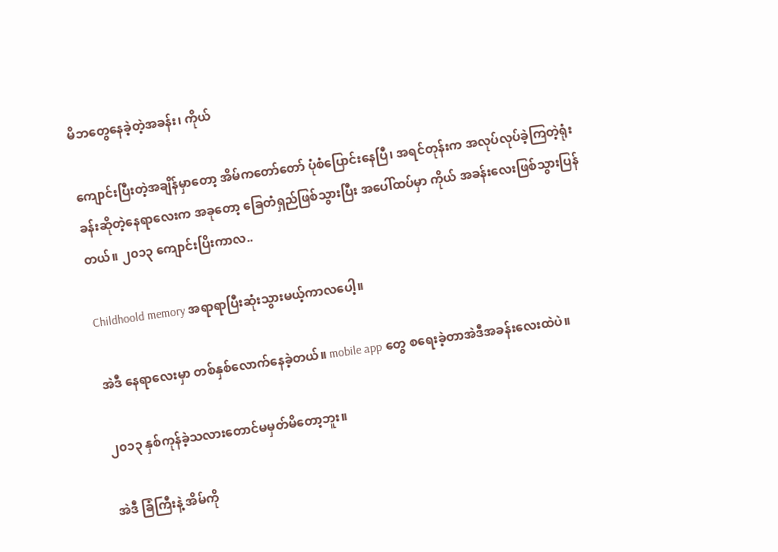မိဘတွေနေခဲ့တဲ့အခန်း၊ ကိုယ်

ကျောင်းပြီးတဲ့အချိန်မှာတော့ အိမ်ကတော်တော် ပုံစံပြောင်းနေပြီ၊ အရင်တုန်းက အလုပ်လုပ်ခဲ့ကြတဲ့ရုံးခန်းဆိုတဲ့နေရာလေးက အခုတော့ ခြေတံရှည်ဖြစ်သွားပြီး အပေါ်ထပ်မှာ ကိုယ် အခန်းလေးဖြစ်သွားပြန်တယ်။ ၂၀၁၃ ကျောင်းပြိးကာလ..

Childhoold memory အရာရာပြီးဆုံးသွားမယ့်ကာလပေါ့။

အဲဒီ နေရာလေးမှာ တစ်နှစ်လောက်နေခဲ့တယ်။ mobile app တွေ စရေးခဲ့တာအဲဒီအခန်းလေးထဲပဲ။

၂၀၁၃ နှစ်ကုန်ခဲ့သလားတောင်မမှတ်မိတော့ဘူး။

အဲဒီ ခြံကြီးနဲ့ အိမ်ကို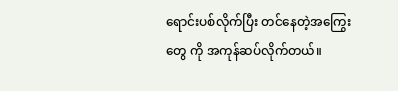ရောင်းပစ်လိုက်ပြီး တင်နေတဲ့အကြွေးတွေ ကို အကုန်ဆပ်လိုက်တယ်။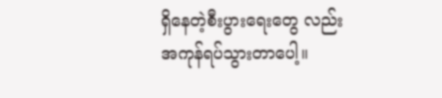ရှိနေတဲ့စီးပွားရေးတွေ လည်းအကုန်ရပ်သွားတာပေါ့။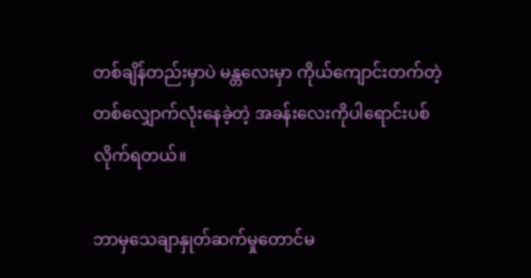တစ်ချိန်တည်းမှာပဲ မန္တလေးမှာ ကိုယ်ကျောင်းတက်တဲ့တစ်လျှောက်လုံးနေခဲ့တဲ့ အခန်းလေးကိုပါရောင်းပစ်လိုက်ရတယ်။

ဘာမှသေချာနှုတ်ဆက်မှုတောင်မ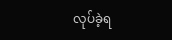လုပ်ခဲ့ရ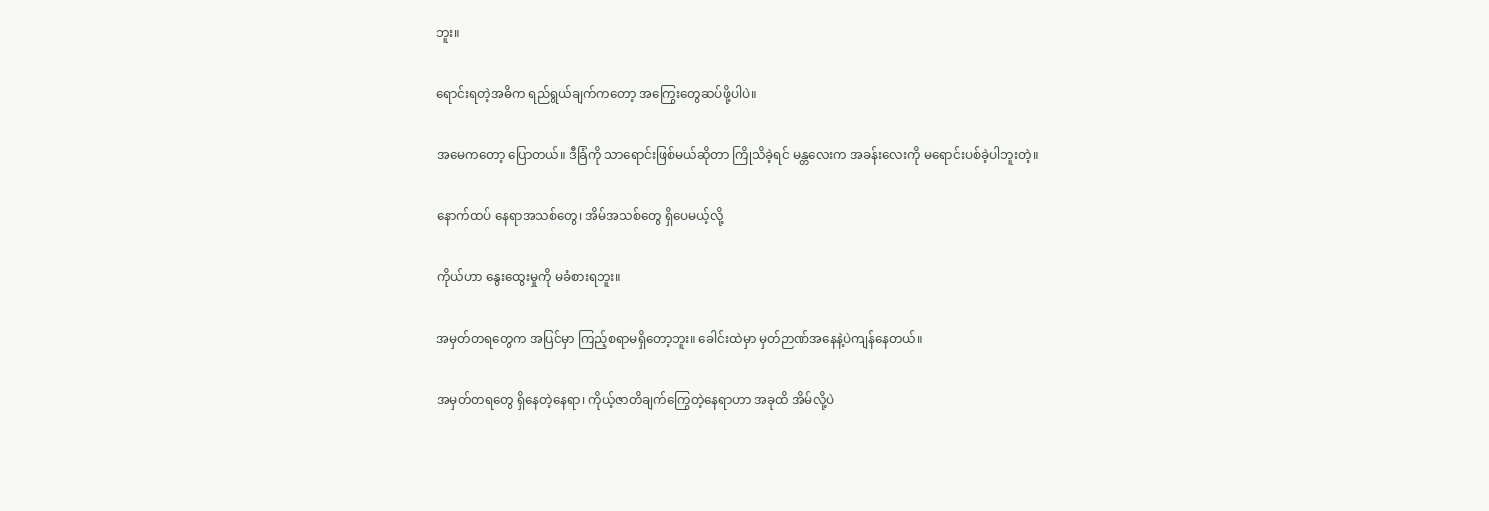ဘူး။

ရောင်းရတဲ့အဓိက ရည်ရွယ်ချက်ကတော့ အကြွေးတွေဆပ်ဖို့ပါပဲ။

အမေကတော့ ပြောတယ်။ ဒီခြံကို သာရောင်းဖြစ်မယ်ဆိုတာ ကြိုသိခဲ့ရင် မန္တလေးက အခန်းလေးကို မရောင်းပစ်ခဲ့ပါဘူးတဲ့။

နောက်ထပ် နေရာအသစ်တွေ၊ အိမ်အသစ်တွေ ရှိပေမယ့်လို့

ကိုယ်ဟာ နွေးထွေးမှုကို မခံစားရဘူး။

အမှတ်တရတွေက အပြင်မှာ ကြည့်စရာမရှိတော့ဘူး။ ခေါင်းထဲမှာ မှတ်ဉာဏ်အနေနဲ့ပဲကျန်နေတယ်။

အမှတ်တရတွေ ရှိနေတဲ့နေရာ၊ ကိုယ့်ဇာတိချက်ကြွေတဲ့နေရာဟာ အခုထိ အိမ်လို့ပဲ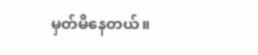မှတ်မိနေတယ်။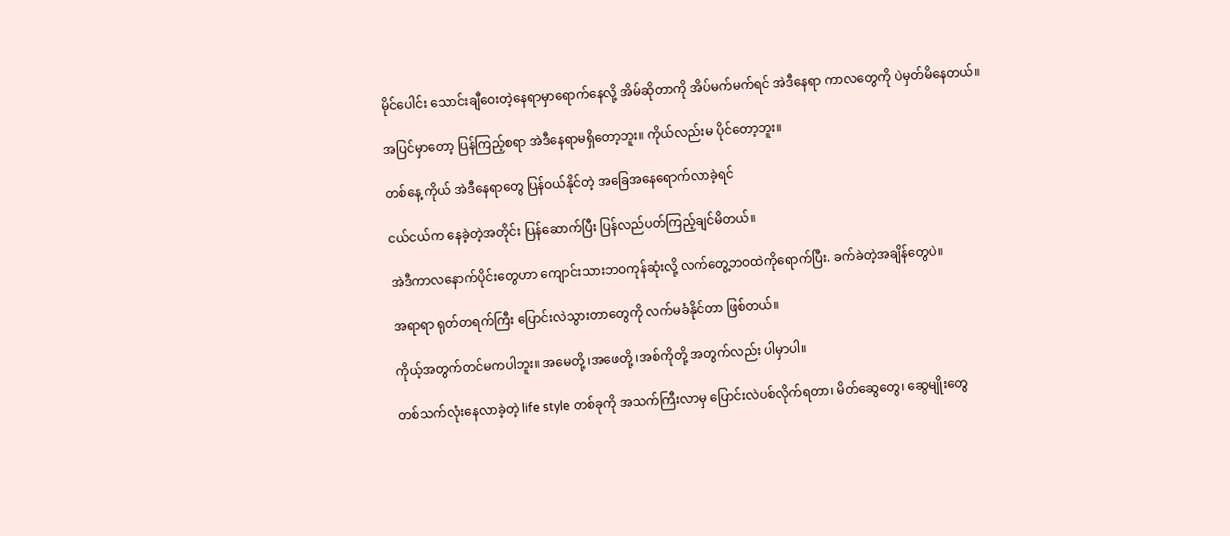မိုင်ပေါင်း သောင်းချီဝေးတဲ့နေရာမှာရောက်နေလို့ အိမ်ဆိုတာကို အိပ်မက်မက်ရင် အဲဒီနေရာ ကာလတွေကို ပဲမှတ်မိနေတယ်။

အပြင်မှာတော့ ပြန်ကြည့်စရာ အဲဒီနေရာမရှိတော့ဘူး။ ကိုယ်လည်းမ ပိုင်တော့ဘူး။

တစ်နေ့ ကိုယ် အဲဒီနေရာတွေ ပြန်ဝယ်နိုင်တဲ့ အခြေအနေရောက်လာခဲ့ရင်

ငယ်ငယ်က နေခဲ့တဲ့အတိုင်း ပြန်ဆောက်ပြီး ပြန်လည်ပတ်ကြည့်ချင်မိတယ်။

အဲဒီကာလနောက်ပိုင်းတွေဟာ ကျောင်းသားဘဝကုန်ဆုံးလို့ လက်တွေ့ဘဝထဲကိုရောက်ပြီး. ခက်ခဲတဲ့အချိန်တွေပဲ။

အရာရာ ရုတ်တရက်ကြီး ပြောင်းလဲသွားတာတွေကို လက်မခံနိုင်တာ ဖြစ်တယ်။

ကိုယ့်အတွက်တင်မကပါဘူး။ အမေတို့ ၊အဖေတို့ ၊အစ်ကိုတို့ အတွက်လည်း ပါမှာပါ။

တစ်သက်လုံးနေလာခဲ့တဲ့ life style တစ်ခုကို အသက်ကြီးလာမှ ပြောင်းလဲပစ်လိုက်ရတာ၊ မိတ်ဆွေတွေ၊ ဆွေမျိုးတွေ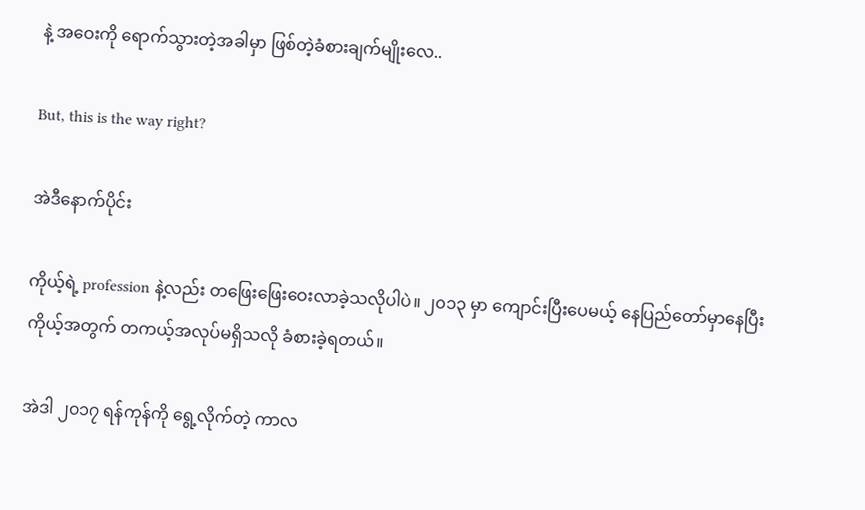နဲ့ အဝေးကို ရောက်သွားတဲ့အခါမှာ ဖြစ်တဲ့ခံစားချက်မျိုးလေ..

But, this is the way right?

အဲဒီနောက်ပိုင်း

ကိုယ့်ရဲ့ profession နဲ့လည်း တဖြေးဖြေးဝေးလာခဲ့သလိုပါပဲ။ ၂၀၁၃ မှာ ကျောင်းပြီးပေမယ့် နေပြည်တော်မှာနေပြီး ကိုယ့်အတွက် တကယ့်အလုပ်မရှိသလို ခံစားခဲ့ရတယ်။

အဲဒါ ၂၀၁၇ ရန်ကုန်ကို ရွေ့လိုက်တဲ့ ကာလ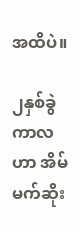အထိပဲ။

၂နှစ်ခွဲကာလဟာ အိမ်မက်ဆိုး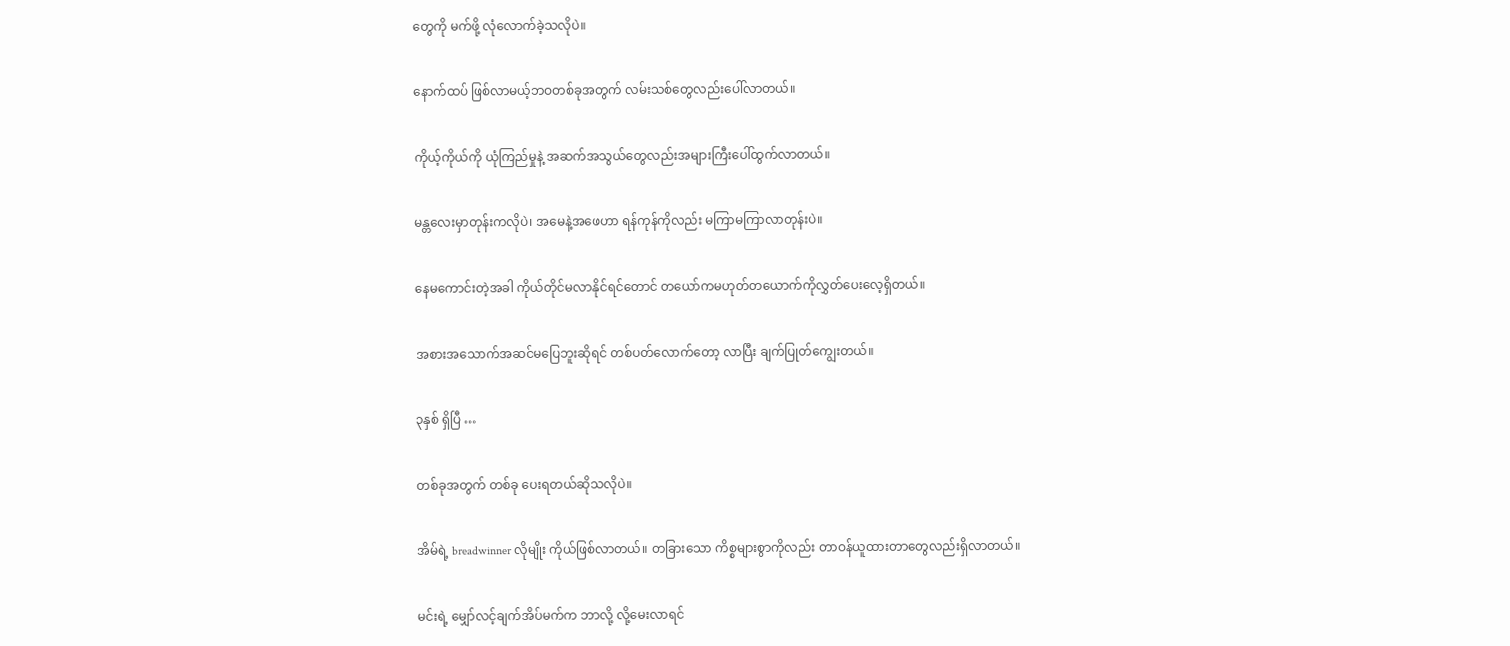တွေကို မက်ဖို့ လုံလောက်ခဲ့သလိုပဲ။

နောက်ထပ် ဖြစ်လာမယ့်ဘဝတစ်ခုအတွက် လမ်းသစ်တွေလည်းပေါ်လာတယ်။

ကိုယ့်ကိုယ်ကို ယုံကြည်မှုနဲ့ အဆက်အသွယ်တွေလည်းအများကြီးပေါ်ထွက်လာတယ်။

မန္တလေးမှာတုန်းကလိုပဲ၊ အမေနဲ့အဖေဟာ ရန်ကုန်ကိုလည်း မကြာမကြာလာတုန်းပဲ။

နေမကောင်းတဲ့အခါ ကိုယ်တိုင်မလာနိုင်ရင်တောင် တယော်ကမဟုတ်တယောက်ကိုလွှတ်ပေးလေ့ရှိတယ်။

အစားအသောက်အဆင်မပြေဘူးဆိုရင် တစ်ပတ်လောက်တော့ လာပြီး ချက်ပြုတ်ကျွေးတယ်။

၃နှစ် ရှိပြီ …

တစ်ခုအတွက် တစ်ခု ပေးရတယ်ဆိုသလိုပဲ။

အိမ်ရဲ့ breadwinner လိုမျိုး ကိုယ်ဖြစ်လာတယ်။ တခြားသော ကိစ္စများစွာကိုလည်း တာဝန်ယူထားတာတွေလည်းရှိလာတယ်။

မင်းရဲ့ မျှော်လင့်ချက်အိပ်မက်က ဘာလို့ လို့မေးလာရင်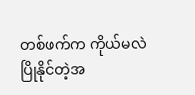တစ်ဖက်က ကိုယ်မလဲပြိုနိုင်တဲ့အ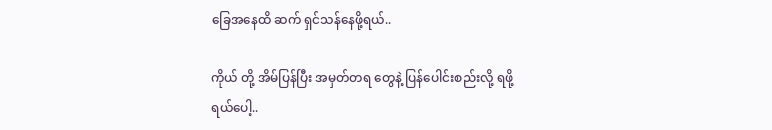ခြေအနေထိ ဆက် ရှင်သန်နေဖို့ရယ်..

ကိုယ် တို့ အိမ်ပြန်ပြီး အမှတ်တရ တွေနဲ့ ပြန်ပေါင်းစည်းလို့ ရဖို့ရယ်ပေါ့..